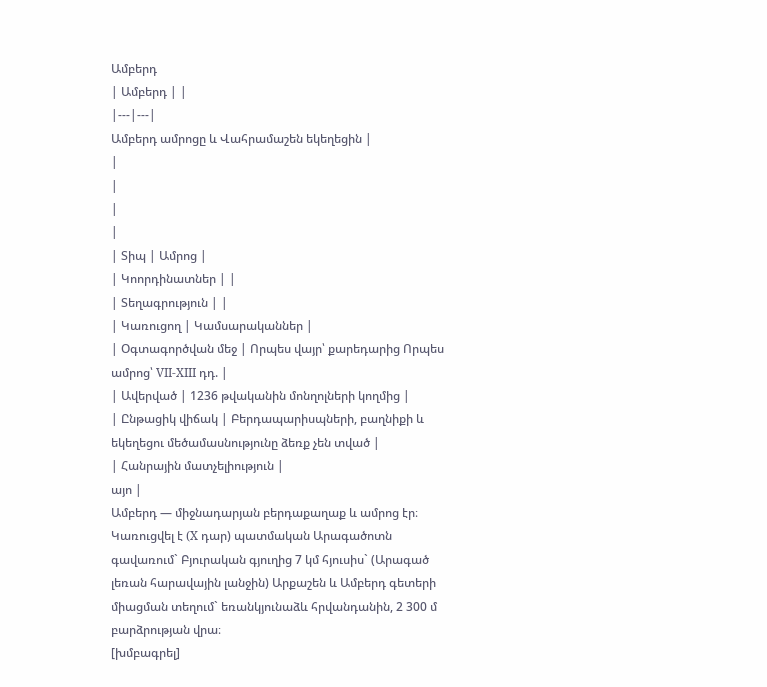Ամբերդ
| Ամբերդ | |
|---|---|
Ամբերդ ամրոցը և Վահրամաշեն եկեղեցին |
|
|
|
|
| Տիպ | Ամրոց |
| Կոորդինատներ | |
| Տեղագրություն | |
| Կառուցող | Կամսարականներ |
| Օգտագործվան մեջ | Որպես վայր՝ քարեդարից Որպես ամրոց՝ VII-XIII դդ. |
| Ավերված | 1236 թվականին մոնղոլների կողմից |
| Ընթացիկ վիճակ | Բերդապարիսպների, բաղնիքի և եկեղեցու մեծամասնությունը ձեռք չեն տված |
| Հանրային մատչելիություն |
այո |
Ամբերդ — միջնադարյան բերդաքաղաք և ամրոց էր։ Կառուցվել է (X դար) պատմական Արագածոտն գավառում` Բյուրական գյուղից 7 կմ հյուսիս` (Արագած լեռան հարավային լանջին) Արքաշեն և Ամբերդ գետերի միացման տեղում` եռանկյունաձև հրվանդանին, 2 300 մ բարձրության վրա։
[խմբագրել]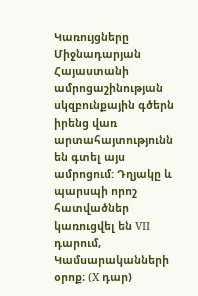Կառույցները
Միջնադարյան Հայաստանի ամրոցաշինության սկզբունքային գծերն իրենց վառ արտահայտությունն են գտել այս ամրոցում: Դղյակը և պարսպի որոշ հատվածներ կառուցվել են VII դարում, Կամսարականների օրոք։ (X դար)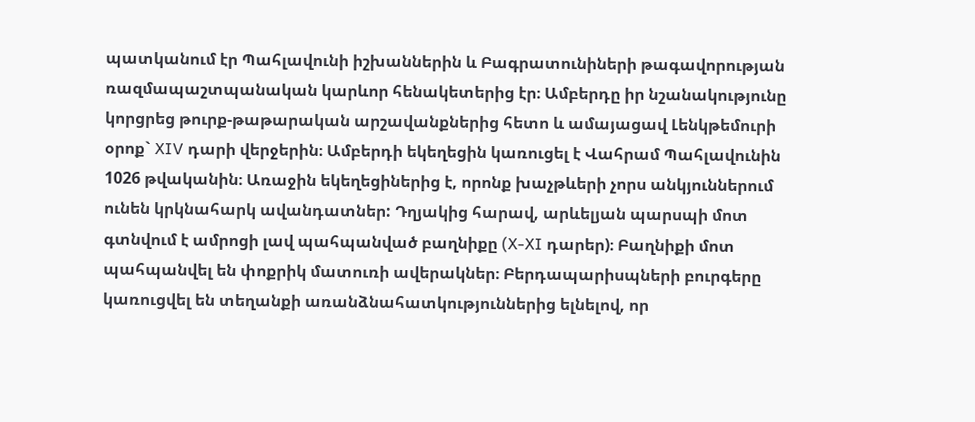պատկանում էր Պահլավունի իշխաններին և Բագրատունիների թագավորության ռազմապաշտպանական կարևոր հենակետերից էր։ Ամբերդը իր նշանակությունը կորցրեց թուրք-թաթարական արշավանքներից հետո և ամայացավ Լենկթեմուրի օրոք` XIV դարի վերջերին։ Ամբերդի եկեղեցին կառուցել է Վահրամ Պահլավունին 1026 թվականին։ Առաջին եկեղեցիներից է, որոնք խաչթևերի չորս անկյուններում ունեն կրկնահարկ ավանդատներ: Դղյակից հարավ, արևելյան պարսպի մոտ գտնվում է ամրոցի լավ պահպանված բաղնիքը (X-XI դարեր)։ Բաղնիքի մոտ պահպանվել են փոքրիկ մատուռի ավերակներ։ Բերդապարիսպների բուրգերը կառուցվել են տեղանքի առանձնահատկություններից ելնելով, որ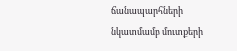ճանապարհների նկատմամբ մուտքերի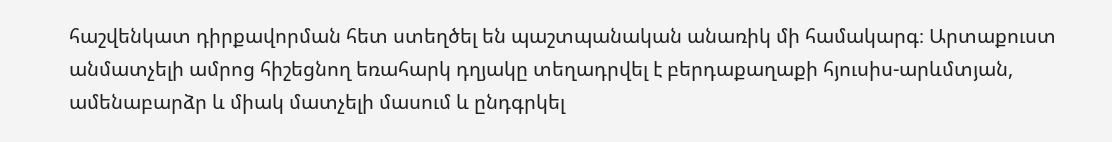հաշվենկատ դիրքավորման հետ ստեղծել են պաշտպանական անառիկ մի համակարգ։ Արտաքուստ անմատչելի ամրոց հիշեցնող եռահարկ դղյակը տեղադրվել է բերդաքաղաքի հյուսիս-արևմտյան, ամենաբարձր և միակ մատչելի մասում և ընդգրկել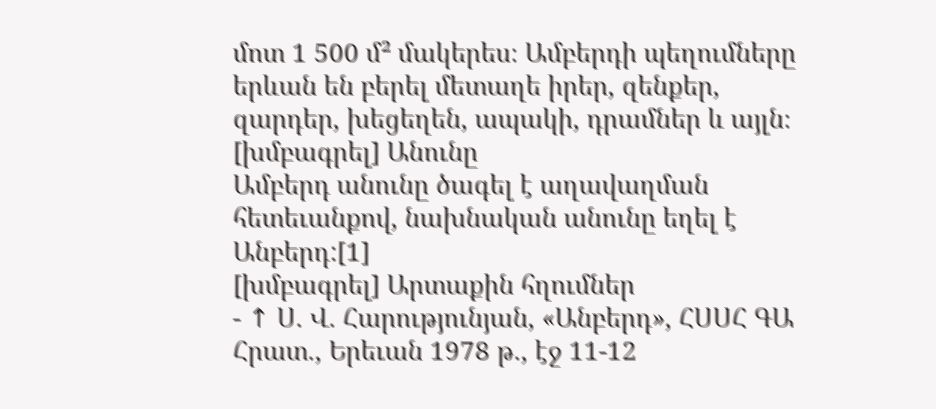մոտ 1 500 մ² մակերես։ Ամբերդի պեղումները երևան են բերել մետաղե իրեր, զենքեր, զարդեր, խեցեղեն, ապակի, դրամներ և այլն։
[խմբագրել] Անունը
Ամբերդ անունը ծագել է աղավաղման հետեւանքով, նախնական անունը եղել է Անբերդ:[1]
[խմբագրել] Արտաքին հղումներ
- ↑ Ս. Վ. Հարությունյան, «Անբերդ», ՀՍՍՀ ԳԱ Հրատ., Երեւան 1978 թ., էջ 11-12